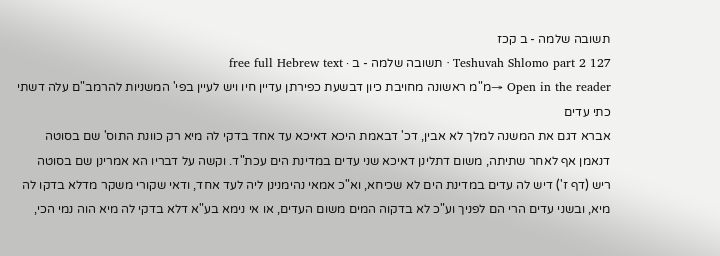תשובה שלמה - ב קכז
Teshuvah Shlomo part 2 127 · תשובה שלמה - ב · free full Hebrew text
Open in the reader →מ"מ ראשונה מחויבת כיון דבשעת כפירתן עדיין חיו ויש לעיין בפי' המשניות להרמב"ם עלה דשתי כתי עדים
אברא דגם את המשנה למלך לא אבין, דכ' דבאמת היכא דאיכא עד אחד בדקי לה מיא רק כוונת התוס' שם בסוטה דנאמן אף לאחר שתיתה, משום דתלינן דאיכא שני עדים במדינת הים עכת"ד. וקשה על דבריו הא אמרינן שם בסוטה ריש (דף ז') דיש לה עדים במדינת הים לא שכיחא, וא"כ אמאי נהימנינן ליה לעד אחד, ודאי שקורי משקר מדלא בדקו לה מיא, ובשני עדים הרי הם לפניך וע"כ לא בדקוה המים משום העדים, או אי נימא בע"א דלא בדקי לה מיא הוה נמי הכי,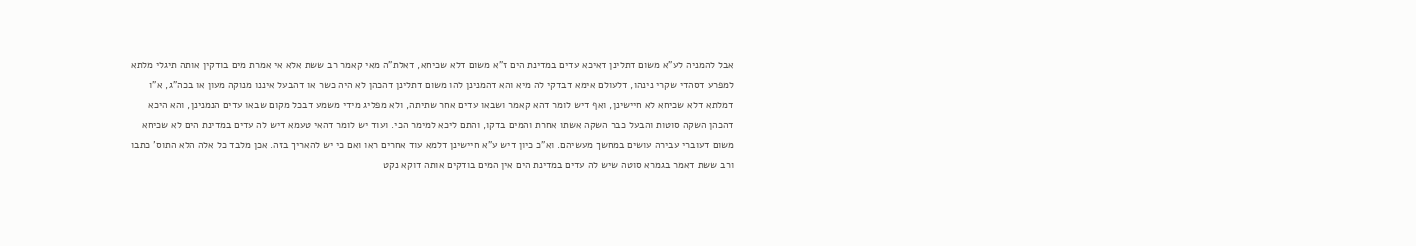אבל להמניה לע"א משום דתלינן דאיכא עדים במדינת הים ז"א משום דלא שכיחא, דאלת"ה מאי קאמר רב ששת אלא אי אמרת מים בודקין אותה תיגלי מלתא למפרע דסהדי שקרי נינהו, דלעולם אימא דבדקי לה מיא והא דהמנינן להו משום דתלינן דהכהן לא היה כשר או דהבעל איננו מנוקה מעון או בכה"ג, א"ו דמלתא דלא שכיחא לא חיישינן, ואף דיש לומר דהא קאמר ושבאו עדים אחר שתיתה, ולא מפליג מידי משמע דבכל מקום שבאו עדים הנמנינן, והא היכא דהכהן השקה סוטות והבעל כבר השקה אשתו אחרת והמים בדקו, והתם ליכא למימר הכי. ועוד יש לומר דהאי טעמא דיש לה עדים במדינת הים לא שכיחא משום דעוברי עבירה עושים במחשך מעשיהם. וא"כ כיון דיש ע"א חיישינן דלמא עוד אחרים ראו ואם כי יש להאריך בזה. אכן מלבד כל אלה הלא התוס' כתבו ורב ששת דאמר בגמרא סוטה שיש לה עדים במדינת הים אין המים בודקים אותה דוקא נקט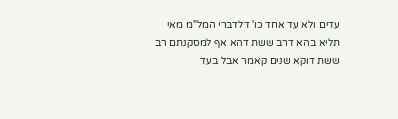עדים ולא עד אחד כו' דלדברי המל"מ מאי תליא בהא דרב ששת דהא אף למסקנתם רב ששת דוקא שנים קאמר אבל בעד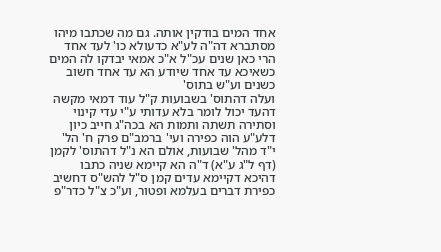אחד המים בודקין אותה. גם מה שכתבו מיהו מסתברא דה"ה לע"א כדעולא כו' לעד אחד הרי כאן שנים עכ"ל א"כ אמאי יבדקו לה המים כשאיכא עד אחד שיודע הא עד אחד חשוב כשנים וע"ש בתוס'
ועלה דהתוס' בשבועות ק"ל עוד דמאי מקשה דהעד יכול לומר בלא עדותי ע"י עדי קינוי וסתירה תשתה ותמות הא בכה"ג חייב כיון דלע"ע הוה כפירה ועי' ברמב"ם פרק ח' הל' י"ד מהל' שבועות, אולם הא נ"ל דהתוס' לקמן (דף ל"ג ע"א) ד"ה הא קיימא שניה כתבו דהיכא דקיימא עדים קמן ס"ל להש"ס דחשיב כפירת דברים בעלמא ופטור, וע"כ צ"ל כדר"פ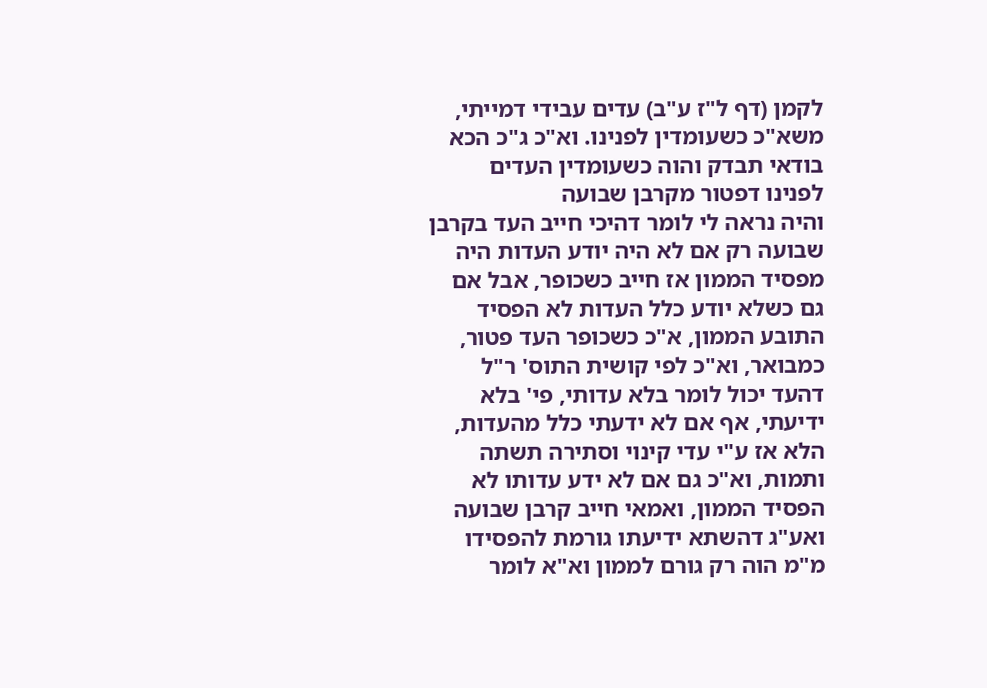לקמן (דף ל"ז ע"ב) עדים עבידי דמייתי, משא"כ כשעומדין לפנינו. וא"כ ג"כ הכא בודאי תבדק והוה כשעומדין העדים לפנינו דפטור מקרבן שבועה
והיה נראה לי לומר דהיכי חייב העד בקרבן שבועה רק אם לא היה יודע העדות היה מפסיד הממון אז חייב כשכופר, אבל אם גם כשלא יודע כלל העדות לא הפסיד התובע הממון, א"כ כשכופר העד פטור, כמבואר, וא"כ לפי קושית התוס' ר"ל דהעד יכול לומר בלא עדותי, פי' בלא ידיעתי, אף אם לא ידעתי כלל מהעדות, הלא אז ע"י עדי קינוי וסתירה תשתה ותמות, וא"כ גם אם לא ידע עדותו לא הפסיד הממון, ואמאי חייב קרבן שבועה ואע"ג דהשתא ידיעתו גורמת להפסידו מ"מ הוה רק גורם לממון וא"א לומר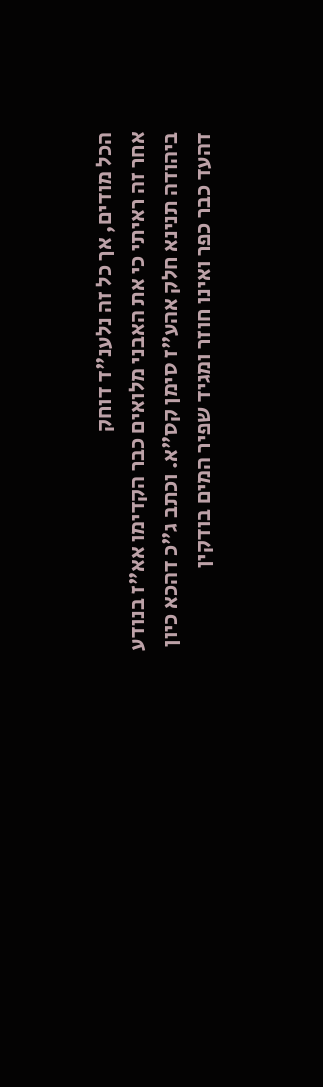הכל מודים, אך כל זה נלענ"ד דוחק
אחר זה ראיתי כי את האבני מלואים כבר הקדימו אא"ז בנודע ביהודה תנינא חלק אהע"ז סימן קס"א. וכתב ג"כ דהכא כיון דהעד כבר כפר ואינו חוזר ומגיד שפיר המים בודקין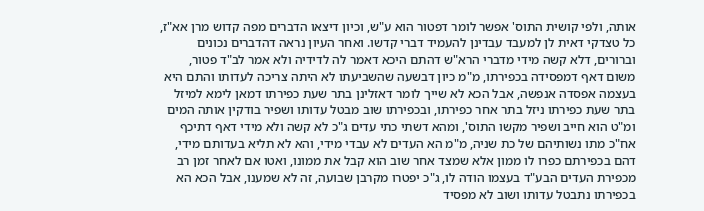אותה, ולפי קושית התוס' אפשר לומר דפטור הוא ע"ש, וכיון דיצאו הדברים מפה קדוש מרן אא"ז, כל טצדקי דאית לן למעבד עבדינן להעמיד דברי קדשו. ואחר העיון נראה דהדברים נכונים וברורים, דלא קשה מידי מדברי הרא"ש דהתם היכא דאמר לה לדידיה ולא אמר לב"ד פטור, משום דאף דמפסידה בכפירתו, מ"מ כיון דבשעה שהשביעתו לא היתה צריכה לעדותו והתם היא בעצמה אפסדה אנפשה, אבל הכא לא שייך לומר דאזלינן בתר שעת כפירתו דמאן לימא למיזל בתר שעת כפירתו ניזל בתר אחר כפירתו, ובכפירתו שוב מבטל עדותו ושפיר בודקין אותה המים ומ"ט הוא חייב ושפיר מקשו התוס', ומהא דשתי כתי עדים ג"כ לא קשה ולא מידי דאף דתיכף אח"כ מתו נשותיהם של כת שניה, מ"מ הא העדים לא עבדי מידי, והא לא תליא בעדותם מידי, דהם בכפירתם כפרו לו ממון אלא שמצד אחר שוב הוא קבל את ממונו, ואטו אם לאחר זמן רב מכפירת העדים הבע"ד בעצמו הודה לו, ג"כ יפטרו מקרבן שבועה, זה לא שמענו, אבל הכא הא בכפירתו נתבטל עדותו ושוב לא מפסיד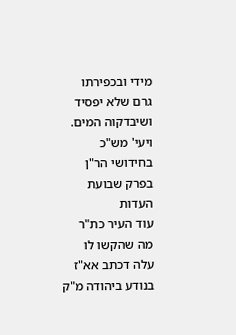מידי ובכפירתו גרם שלא יפסיד ושיבדקוה המים. ויעי' מש"כ בחידושי הר"ן בפרק שבועת העדות
עוד העיר כת"ר מה שהקשו לו עלה דכתב אא"ז בנודע ביהודה מ"ק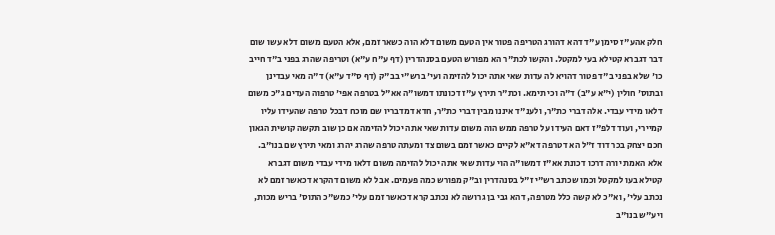חלק אהע"ז סימן ע"ד דהא דהורג הטריפה פטור אין הטעם משום דלא הוה כשאר זמם, אלא הטעם משום דלא עשו שום דבר דגברא קטילא בעי למקטל. והקשו לכת"ר הא מפורש הטעם בסנהדרין (דף ע"ח ע"א) וטריפה שהרג בפני ב"ד חייב כו' שלא בפני ב"ד פטור דהויא לה עדות שאי אתה יכול להזימה ועי' ברש"י בב"ק (דף ס"ד ע"א) ד"ה מאי עבדינן ובתוס' חולין (י"א ע"ב) ד"ה וכי תימא. וכת"ר תירץ ע"ז דכונתו דמשו"ה אא"ל בטרפה אפי' טרפוה העדים ג"כ משום דלאו מידי עבדי. אלה דברי כת"ר, ולענ"ד איננו מבין דברי כת"ר, חדא דמדבריו שם מוכח דבכל טרפה שהעידו עליו קמיירי, ועוד דלפ"ז דאם העידו על טרפה ממש הוה משום עדות שאי אתה יכול להזימה אם כן שוב תקשה קושית הגאון חכם יצחק בכר דוד ז"ל הא דטרפה דא"א לקיים כאשר זמם בשום צד ומעתה טרפה שהרג יהרג ומאי תירץ שם בנו"ב. אלא האמת יורה דרכו דכונת אא"ז דמשו"ה הוי עדות שאי אתה יכול להזימה משום דלאו מידי עבדי משום דגברא קטילא בעו למקטל וכמו שכתב רש"י ז"ל בסנהדרין וב"ק מפורש כמה פעמים. אבל לא משום דהקרא דכאשר זמם לא נכתב עלי', וא"כ לא קשה כלל מטרפה, דהא גבי בן גרושה לא נכתב קרא דכאשר זמם עלי' כמש"כ התוס' בריש מכות, ויע"ש בנו"ב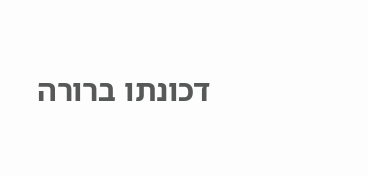דכונתו ברורה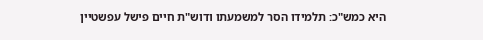היא כמש"כ: תלמידו הסר למשמעתו ודוש"ת חיים פישל עפשטיין